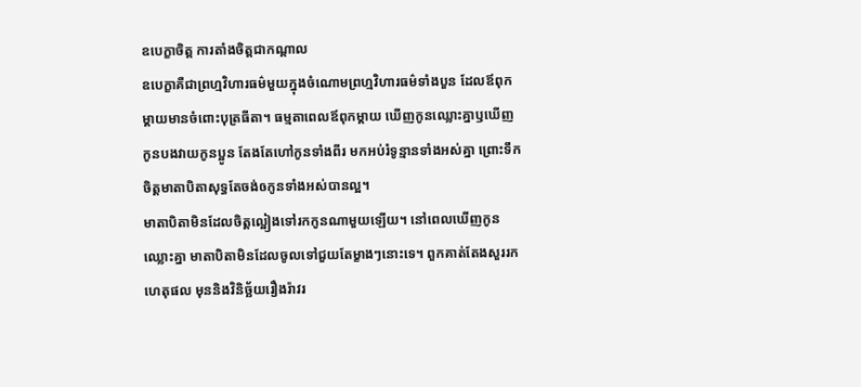ឧបេក្ខាចិត្ត ការតាំងចិត្តជាកណ្តាល
ឧបេក្ខាគឺជាព្រហ្មវិហារធម៌មួយក្នុងចំណោមព្រហ្មវិហារធម៌ទាំងបួន ដែលឪពុកម្តាយមានចំពោះបុត្រធីតា។ ធម្មតាពេលឪពុកម្តាយ ឃើញកូនឈ្លោះគ្នាឫឃើញកូនបងវាយកូនប្អូន តែងតែហៅកូនទាំងពីរ មកអប់រំទូន្មានទាំងអស់គ្នា ព្រោះទឹកចិត្តមាតាបិតាសុទ្ធតែចង់ឲកូនទាំងអស់បានល្អ។
មាតាបិតាមិនដែលចិត្តល្អៀងទៅរកកូនណាមួយឡើយ។ នៅពេលឃើញកូនឈ្លោះគ្នា មាតាបិតាមិនដែលចូលទៅជួយតែម្ខាងៗនោះទេ។ ពួកគាត់តែងសួររកហេតុផល មុននិងវិនិច្ឆ័យរឿងរ៉ាវរ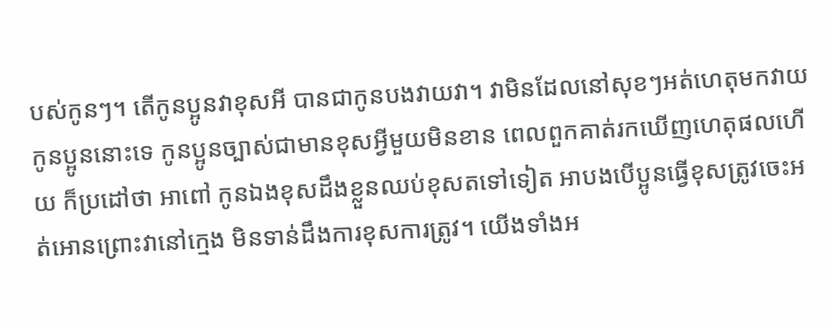បស់កូនៗ។ តើកូនប្អូនវាខុសអី បានជាកូនបងវាយវា។ វាមិនដែលនៅសុខៗអត់ហេតុមកវាយកូនប្អូននោះទេ កូនប្អូនច្បាស់ជាមានខុសអ្វីមួយមិនខាន ពេលពួកគាត់រកឃើញហេតុផលហើយ ក៏ប្រដៅថា អាពៅ កូនឯងខុសដឹងខ្លួនឈប់ខុសតទៅទៀត អាបងបើប្អូនធ្វើខុសត្រូវចេះអត់អោនព្រោះវានៅក្មេង មិនទាន់ដឹងការខុសការត្រូវ។ យើងទាំងអ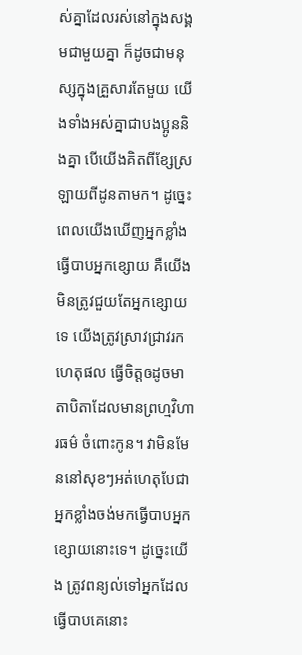ស់គ្នាដែលរស់នៅក្នុងសង្គមជាមួយគ្នា ក៏ដូចជាមនុស្សក្នុងគ្រួសារតែមួយ យើងទាំងអស់គ្នាជាបងប្អូននិងគ្នា បើយើងគិតពីខ្សែស្រឡាយពីដូនតាមក។ ដូច្នេះពេលយើងឃើញអ្នកខ្លាំងធ្វើបាបអ្នកខ្សោយ គឺយើងមិនត្រូវជួយតែអ្នកខ្សោយទេ យើងត្រូវស្រាវជ្រាវរកហេតុផល ធ្វើចិត្តឲដូចមាតាបិតាដែលមានព្រហ្មវិហារធម៌ ចំពោះកូន។ វាមិនមែននៅសុខៗអត់ហេតុបែជាអ្នកខ្លាំងចង់មកធ្វើបាបអ្នកខ្សោយនោះទេ។ ដូច្នេះយើង ត្រូវពន្យល់ទៅអ្នកដែលធ្វើបាបគេនោះ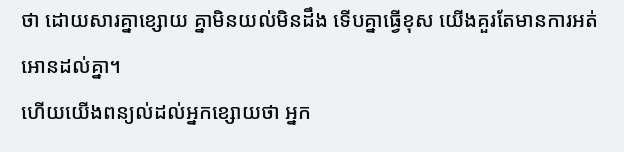ថា ដោយសារគ្នាខ្សោយ គ្នាមិនយល់មិនដឹង ទើបគ្នាធ្វើខុស យើងគួរតែមានការអត់អោនដល់គ្នា។
ហើយយើងពន្យល់ដល់អ្នកខ្សោយថា អ្នក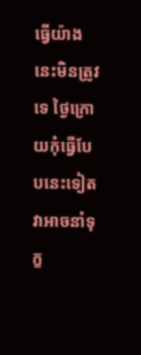ធ្វើយ៉ាងនេះមិនត្រូវទេ ថ្ងៃក្រោយកុំធ្វើបែបនេះទៀតវាអាចនាំទុក្ខ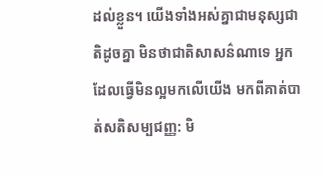ដល់ខ្លួន។ យើងទាំងអស់គ្នាជាមនុស្សជាតិដូចគ្នា មិនថាជាតិសាសន៌ណាទេ អ្នកដែលធ្វើមិនល្អមកលើយើង មកពីគាត់បាត់សតិសម្បជញ្ញ: មិ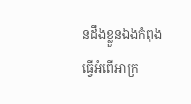នដឹងខ្លួនឯងកំពុងធ្វើអំពើអាក្រ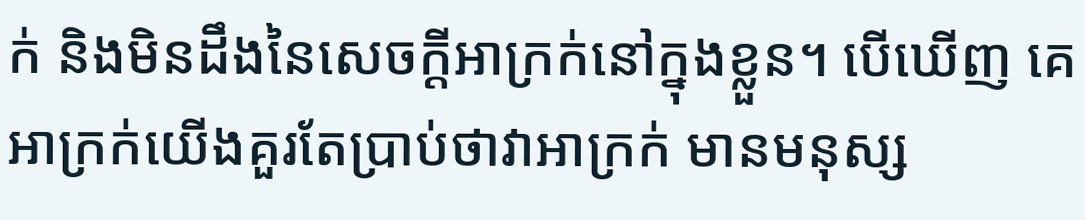ក់ និងមិនដឹងនៃសេចក្តីអាក្រក់នៅក្នុងខ្លួន។ បើឃើញ គេអាក្រក់យើងគួរតែប្រាប់ថាវាអាក្រក់ មានមនុស្ស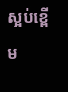ស្អប់ខ្ពើម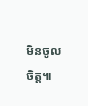មិនចូលចិត្ត៕